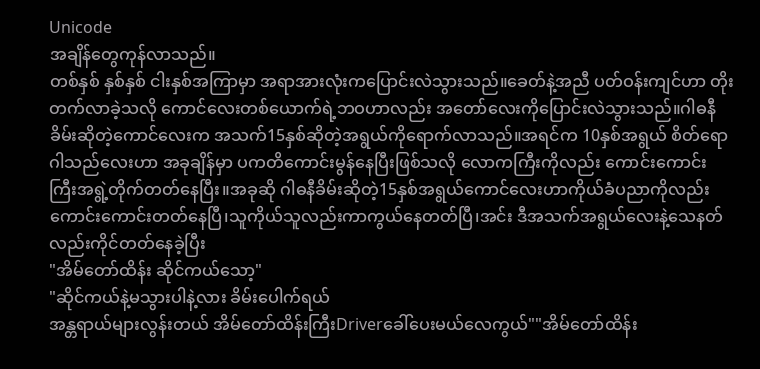Unicode
အချိန်တွေကုန်လာသည်။
တစ်နှစ် နှစ်နှစ် ငါးနှစ်အကြာမှာ အရာအားလုံးကပြောင်းလဲသွားသည်။ခေတ်နဲ့အညီ ပတ်ဝန်းကျင်ဟာ တိုးတက်လာခဲ့သလို ကောင်လေးတစ်ယောက်ရဲ့ဘဝဟာလည်း အတော်လေးကိုပြောင်းလဲသွားသည်။ဂါဓနီခိမ်းဆိုတဲ့ကောင်လေးက အသက်15နှစ်ဆိုတဲ့အရွယ်ကိုရောက်လာသည်။အရင်က 10နှစ်အရွယ် စိတ်ရောဂါသည်လေးဟာ အခုချိန်မှာ ပကတိကောင်းမွန်နေပြီးဖြစ်သလို လောကကြီးကိုလည်း ကောင်းကောင်းကြီးအရွဲ့တိုက်တတ်နေပြီး။အခုဆို ဂါဓနီခိမ်းဆိုတဲ့15နှစ်အရွယ်ကောင်လေးဟာကိုယ်ခံပညာကိုလည်း ကောင်းကောင်းတတ်နေပြီ၊သူကိုယ်သူလည်းကာကွယ်နေတတ်ပြီ၊အင်း ဒီအသက်အရွယ်လေးနဲ့သေနတ်လည်းကိုင်တတ်နေခဲ့ပြီး
"အိမ်တော်ထိန်း ဆိုင်ကယ်သော့"
"ဆိုင်ကယ်နဲ့မသွားပါနဲ့လား ခိမ်းပေါက်ရယ်
အန္တရာယ်များလွန်းတယ် အိမ်တော်ထိန်းကြီးDriverခေါ်ပေးမယ်လေကွယ်""အိမ်တော်ထိန်း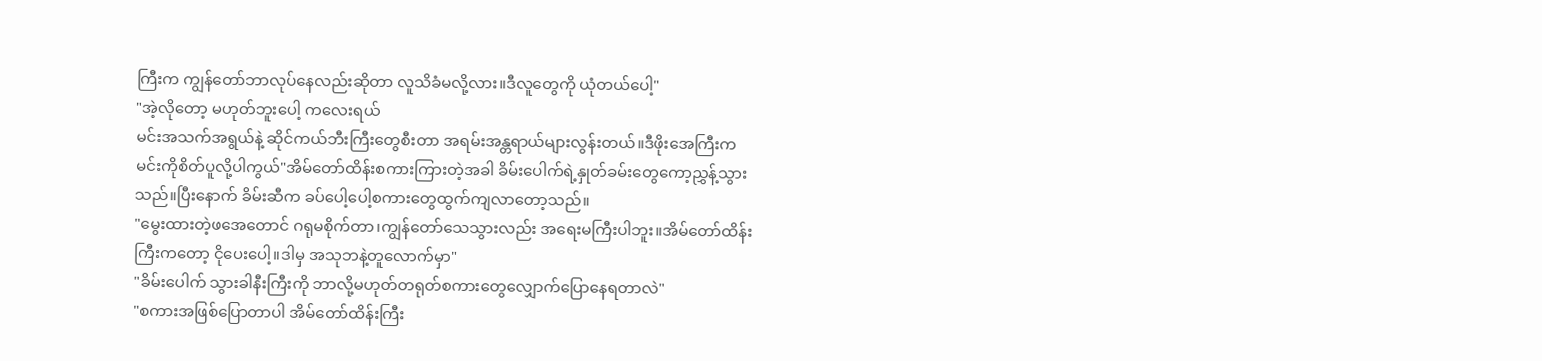ကြီးက ကျွန်တော်ဘာလုပ်နေလည်းဆိုတာ လူသိခံမလို့လား။ဒီလူတွေကို ယုံတယ်ပေါ့"
"အဲ့လိုတော့ မဟုတ်ဘူးပေါ့ ကလေးရယ်
မင်းအသက်အရွယ်နဲ့ ဆိုင်ကယ်ဘီးကြီးတွေစီးတာ အရမ်းအန္တရာယ်များလွန်းတယ်။ဒီဖိုးအေကြီးက မင်းကိုစိတ်ပူလို့ပါကွယ်"အိမ်တော်ထိန်းစကားကြားတဲ့အခါ ခိမ်းပေါက်ရဲ့နှုတ်ခမ်းတွေကော့ညွှန့်သွားသည်။ပြီးနောက် ခိမ်းဆီက ခပ်ပေါ့ပေါ့စကားတွေထွက်ကျလာတော့သည်။
"မွေးထားတဲ့ဖအေတောင် ဂရုမစိုက်တာ၊ကျွန်တော်သေသွားလည်း အရေးမကြီးပါဘူး။အိမ်တော်ထိန်းကြီးကတော့ ငိုပေးပေါ့။ဒါမှ အသုဘနဲ့တူလောက်မှာ"
"ခိမ်းပေါက် သွားခါနီးကြီးကို ဘာလို့မဟုတ်တရုတ်စကားတွေလျှောက်ပြောနေရတာလဲ"
"စကားအဖြစ်ပြောတာပါ အိမ်တော်ထိန်းကြီး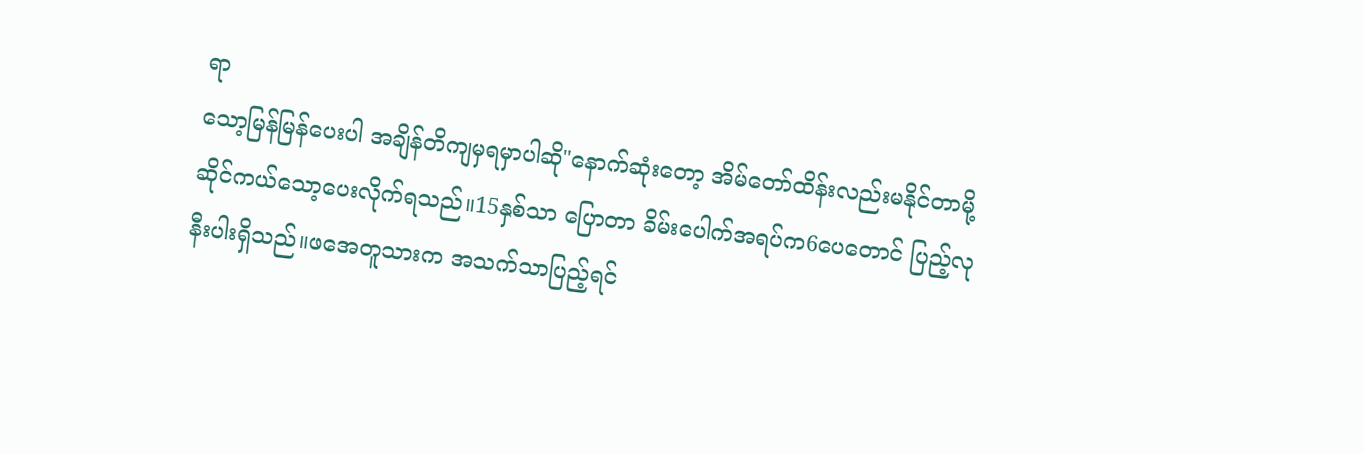ရာ
သော့မြန်မြန်ပေးပါ အချိန်တိကျမှရမှာပါဆို"နောက်ဆုံးတော့ အိမ်တော်ထိန်းလည်းမနိုင်တာမို့ ဆိုင်ကယ်သော့ပေးလိုက်ရသည်။15နှစ်သာ ပြောတာ ခိမ်းပေါက်အရပ်က6ပေတောင် ပြည့်လုနီးပါးရှိသည်။ဖအေတူသားက အသက်သာပြည့်ရင်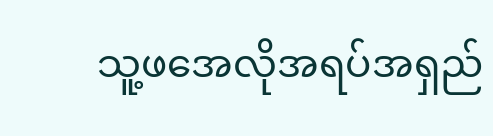သူ့ဖအေလိုအရပ်အရှည်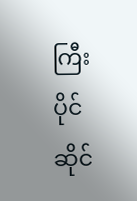ကြီးပိုင်ဆိုင်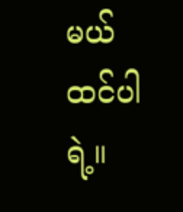မယ်ထင်ပါရဲ့။